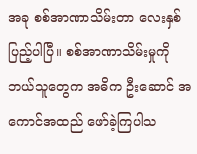အခု စစ်အာဏာသိမ်းတာ လေးနှစ်ပြည့်ပါပြီ။ စစ်အာဏာသိမ်းမှုကို ဘယ်သူတွေက အဓိက ဦးဆောင် အကောင်အထည် ဖော်ခဲ့ကြပါသ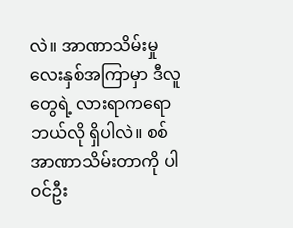လဲ။ အာဏာသိမ်းမှု လေးနှစ်အကြာမှာ ဒီလူတွေရဲ့ လားရာကရော ဘယ်လို ရှိပါလဲ။ စစ်အာဏာသိမ်းတာကို ပါဝင်ဦး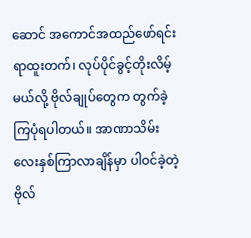ဆောင် အကောင်အထည်ဖော်ရင်း ရာထူးတက်၊ လုပ်ပိုင်ခွင့်တိုးလိမ့်မယ်လို့ ဗိုလ်ချုပ်တွေက တွက်ခဲ့ကြပုံရပါတယ်။ အာဏာသိမ်း လေးနှစ်ကြာလာချိန်မှာ ပါဝင်ခဲ့တဲ့ ဗိုလ်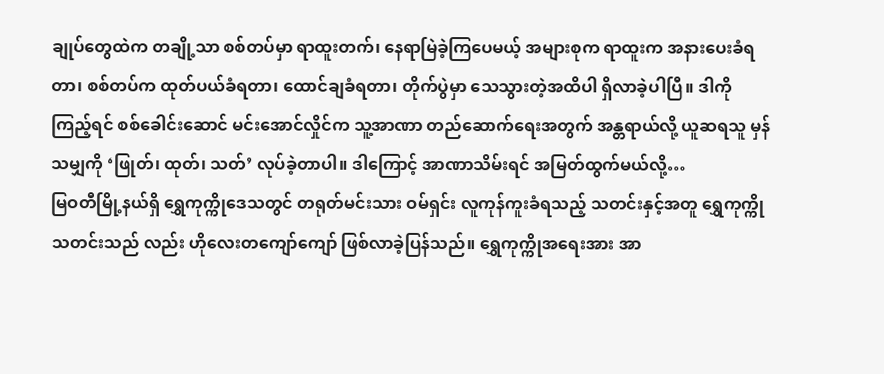ချုပ်တွေထဲက တချို့သာ စစ်တပ်မှာ ရာထူးတက်၊ နေရာမြဲခဲ့ကြပေမယ့် အများစုက ရာထူးက အနားပေးခံရတာ၊ စစ်တပ်က ထုတ်ပယ်ခံရတာ၊ ထောင်ချခံရတာ၊ တိုက်ပွဲမှာ သေသွားတဲ့အထိပါ ရှိလာခဲ့ပါပြီ။ ဒါကို ကြည့်ရင် စစ်ခေါင်းဆောင် မင်းအောင်လှိုင်က သူ့အာဏာ တည်ဆောက်ရေးအတွက် အန္တရာယ်လို့ ယူဆရသူ မှန်သမျှကို ‘ဖြုတ်၊ ထုတ်၊ သတ်’ လုပ်ခဲ့တာပါ။ ဒါကြောင့် အာဏာသိမ်းရင် အမြတ်ထွက်မယ်လို့…
မြဝတီမြို့နယ်ရှိ ရွှေကုက္ကိုဒေသတွင် တရုတ်မင်းသား ဝမ်ရှင်း လူကုန်ကူးခံရသည့် သတင်းနှင့်အတူ ရွှေကုက္ကိုသတင်းသည် လည်း ဟိုလေးတကျော်ကျော် ဖြစ်လာခဲ့ပြန်သည်။ ရွှေကုက္ကိုအရေးအား အာ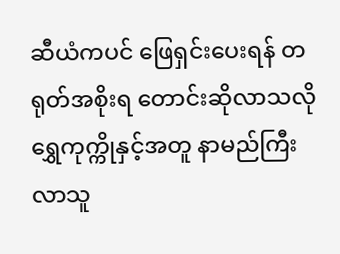ဆီယံကပင် ဖြေရှင်းပေးရန် တရုတ်အစိုးရ တောင်းဆိုလာသလို ရွှေကုက္ကိုနှင့်အတူ နာမည်ကြီး လာသူ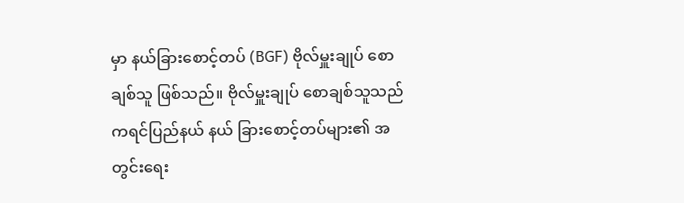မှာ နယ်ခြားစောင့်တပ် (BGF) ဗိုလ်မှူးချုပ် စောချစ်သူ ဖြစ်သည်။ ဗိုလ်မှူးချုပ် စောချစ်သူသည် ကရင်ပြည်နယ် နယ် ခြားစောင့်တပ်များ၏ အတွင်းရေး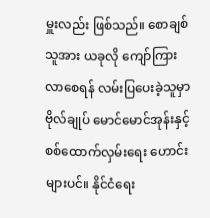မှူးလည်း ဖြစ်သည်။ စောချစ်သူအား ယခုလို ကျော်ကြားလာစေရန် လမ်းပြပေးခဲ့သူမှာ ဗိုလ်ချုပ် မောင်မောင်အုန်းနှင့် စစ်ထောက်လှမ်းရေး ဟောင်းများပင်။ နိုင်ငံရေး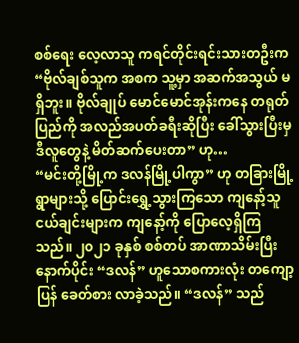စစ်ရေး လေ့လာသူ ကရင်တိုင်းရင်းသားတဦးက “ဗိုလ်ချစ်သူက အစက သူ့မှာ အဆက်အသွယ် မရှိဘူး။ ဗိုလ်ချုပ် မောင်မောင်အုန်းကနေ တရုတ်ပြည်ကို အလည်အပတ်ခရီးဆိုပြီး ခေါ်သွားပြီးမှ ဒီလူတွေနဲ့ မိတ်ဆက်ပေးတာ” ဟု…
“မင်းတို့မြို့က ဒလန်မြို့ပါကွာ” ဟု တခြားမြို့ရွာများသို့ ပြောင်းရွှေ့သွားကြသော ကျနော့်သူငယ်ချင်းများက ကျနော့်ကို ပြောလေ့ရှိကြသည်။ ၂၀၂၁ ခုနှစ် စစ်တပ် အာဏာသိမ်းပြီးနောက်ပိုင်း “ဒလန်” ဟူသောစကားလုံး တကျော့ပြန် ခေတ်စား လာခဲ့သည်။ “ဒလန်” သည်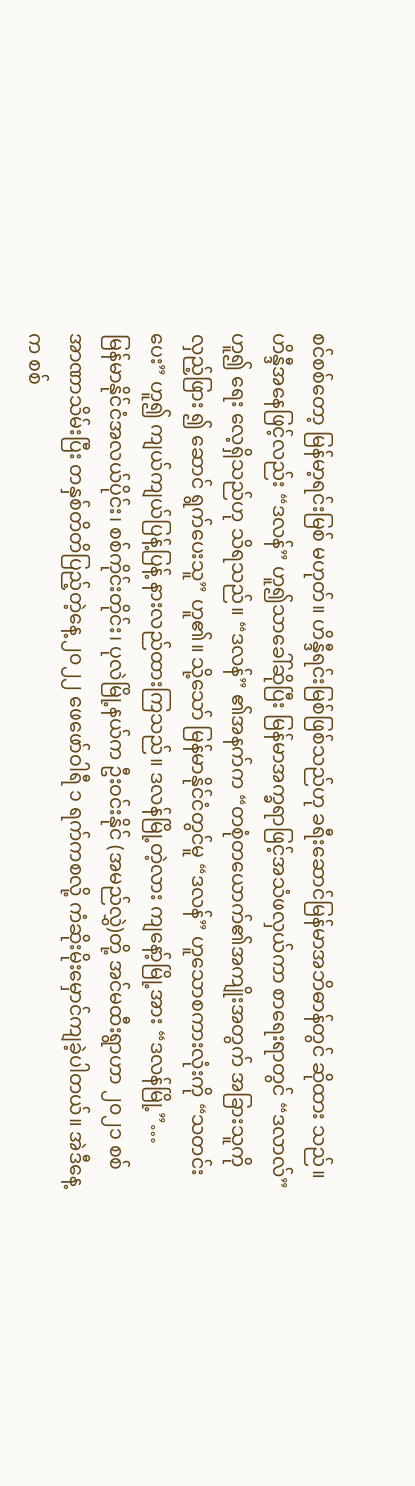စင်စစ်တော့ မြန်မာ့ရင်းမြစ် မဟုတ်။ ဟိန္ဒီရင်းမြစ်ဖြစ်သည်ဟု ခရီးဆောင်မြန်မာအဘိဓာန်တွင် ဆိုထား သည်။ ဟိန္ဒီအနေဖြင့်လည်း “ဒလန်” ဟူ၍သာခေါ်ဆိုပြီး မြန်မာအက္ခရာဖြင့်အသံဖလှယ်ကာ စာရေးရာတွင် “ဒလာလ်” ဟူ၍ ရေး လေ့ရှိသည်ဟု သိရသည်။ “ဒလန်” ၏အနက်က “တစုံတယောက်၏အကျိုးအတွက် အခြားသူကိုလှည့်ဖြား ၍ ဆောင် ရွက်ပေးသူ” ဟူ၏။ သို့သော် မြန်မာနိုင်ငံတွင်မူ “ဒလန်” ဟူသောစကားလုံးကို “သတင်းပေး” ဟူ၍ ကျယ်ကျယ်ပြန့်ပြန့် နားလည်ထားကြသည်။ ဒလန်မြို့တဲ့လား ကျနော့်မြို့အား “ဒလန်မြို့”…
မြန်မာနိုင်ငံအလယ်ပိုင်း၊ စစ်ကိုင်းတိုင်း၊ ပုလဲမြို့နယ်က ဦးဝင်းနိုင် (အမည်လွှဲ)တို့ အင်မထီးရွာဟာ ၂၀၂၁ စစ်အာဏာသိမ်းပြီး တနှစ်တိတိပြည့်တဲ့နေ့ ၂၀၂၂ ဖေဖော်ဝါရီ ၁ ရက်ကစလို့ ကံဆိုးမိုးမှောင်ကျခဲ့ပါတယ်။ အဲဒီနေ့က စစ်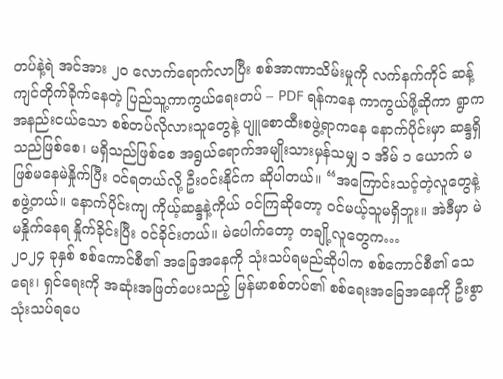တပ်နဲ့ရဲ အင်အား ၂၀ လောက်ရောက်လာပြီး စစ်အာဏာသိမ်းမှုကို လက်နက်ကိုင် ဆန့်ကျင်တိုက်ခိုက်နေတဲ့ ပြည်သူ့ကာကွယ်ရေးတပ် – PDF ရန်ကနေ ကာကွယ်ဖို့ဆိုကာ ရွာက အနည်းငယ်သော စစ်တပ်လိုလားသူတွေနဲ့ ပျူစောထီးစဖွဲ့ရာကနေ နောက်ပိုင်းမှာ ဆန္ဒရှိသည်ဖြစ်စေ၊ မရှိသည်ဖြစ်စေ အရွယ်ရောက်အမျိုးသားမှန်သမျှ ၁ အိမ် ၁ ယောက် မဖြစ်မနေမဲနှိုက်ပြီး ဝင်ရတယ်လို့ ဦးဝင်းနိုင်က ဆိုပါတယ်။ “အကြောင်းသင့်တဲ့လူတွေနဲ့ စဖွဲ့တယ်။ နောက်ပိုင်းကျ ကိုယ့်ဆန္ဒနဲ့ကိုယ် ဝင်ကြဆိုတော့ ဝင်မယ့်သူမရှိဘူး။ အဲဒီမှာ မဲမနှိုက်နေရ နှိုက်ခိုင်းပြီး ဝင်ခိုင်းတယ်။ မဲပေါက်တော့ တချို့လူတွေက…
၂၀၂၄ ခုနှစ် စစ်ကောင်စီ၏ အခြေအနေကို သုံးသပ်ရမည်ဆိုပါက စစ်ကောင်စီ၏ သေရေး၊ ရှင်ရေးကို အဆုံးအဖြတ်ပေးသည့် မြန်မာစစ်တပ်၏ စစ်ရေးအခြေအနေကို ဦးစွာ သုံးသပ်ရပေ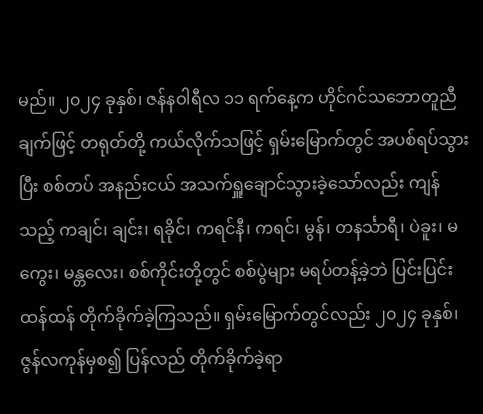မည်။ ၂၀၂၄ ခုနှစ်၊ ဇန်နဝါရီလ ၁၁ ရက်နေ့က ဟိုင်ဂင်သဘောတူညီချက်ဖြင့် တရုတ်တို့ ကယ်လိုက်သဖြင့် ရှမ်းမြောက်တွင် အပစ်ရပ်သွားပြီး စစ်တပ် အနည်းငယ် အသက်ရှူချောင်သွားခဲ့သော်လည်း ကျန်သည့် ကချင်၊ ချင်း၊ ရခိုင်၊ ကရင်နီ၊ ကရင်၊ မွန်၊ တနင်္သာရီ၊ ပဲခူး၊ မကွေး၊ မန္တလေး၊ စစ်ကိုင်းတို့တွင် စစ်ပွဲများ မရပ်တန့်ခဲ့ဘဲ ပြင်းပြင်းထန်ထန် တိုက်ခိုက်ခဲ့ကြသည်။ ရှမ်းမြောက်တွင်လည်း ၂၀၂၄ ခုနှစ်၊ ဇွန်လကုန်မှစ၍ ပြန်လည် တိုက်ခိုက်ခဲ့ရာ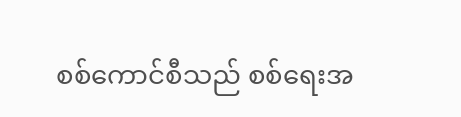စစ်ကောင်စီသည် စစ်ရေးအ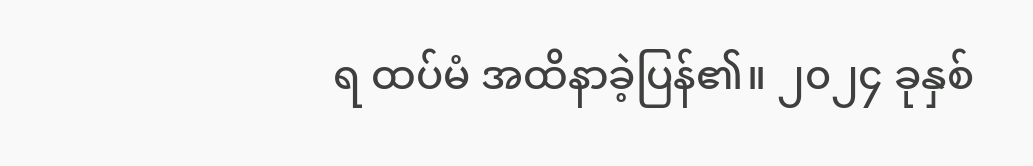ရ ထပ်မံ အထိနာခဲ့ပြန်၏။ ၂၀၂၄ ခုနှစ်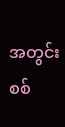အတွင်း စစ်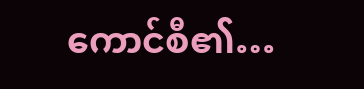ကောင်စီ၏…